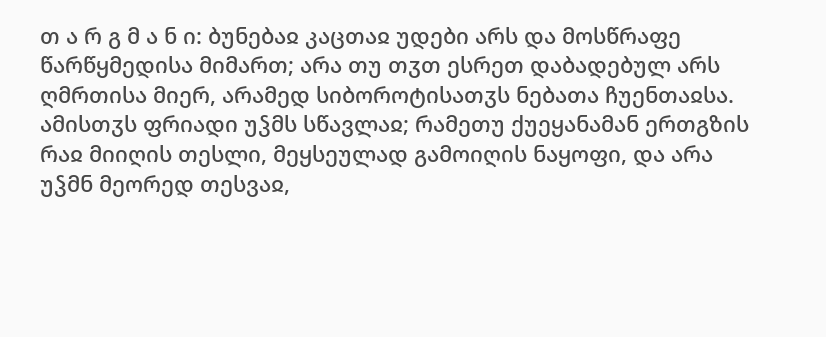თ ა რ გ მ ა ნ ი: ბუნებაჲ კაცთაჲ უდები არს და მოსწრაფე წარწყმედისა მიმართ; არა თუ თჳთ ესრეთ დაბადებულ არს ღმრთისა მიერ, არამედ სიბოროტისათჳს ნებათა ჩუენთაჲსა. ამისთჳს ფრიადი უჴმს სწავლაჲ; რამეთუ ქუეყანამან ერთგზის რაჲ მიიღის თესლი, მეყსეულად გამოიღის ნაყოფი, და არა უჴმნ მეორედ თესვაჲ,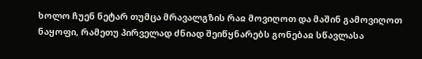ხოლო ჩუენ ნეტარ თუმცა მრავალგზის რაჲ მოვიღოთ და მაშინ გამოვიღოთ ნაყოფი, რამეთუ პირველად ძნიად შეიწყნარებს გონებაჲ სწავლასა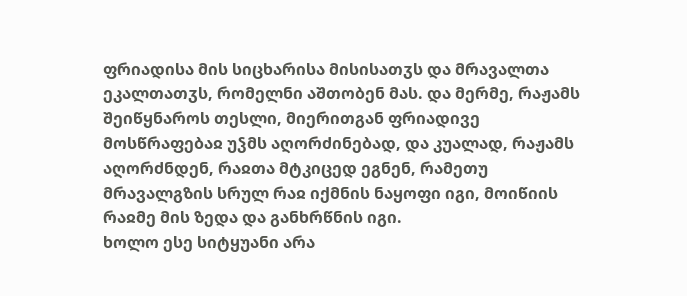ფრიადისა მის სიცხარისა მისისათჳს და მრავალთა ეკალთათჳს, რომელნი აშთობენ მას. და მერმე, რაჟამს შეიწყნაროს თესლი, მიერითგან ფრიადივე მოსწრაფებაჲ უჴმს აღორძინებად, და კუალად, რაჟამს აღორძნდენ, რაჲთა მტკიცედ ეგნენ, რამეთუ მრავალგზის სრულ რაჲ იქმნის ნაყოფი იგი, მოიწიის რაჲმე მის ზედა და განხრწნის იგი.
ხოლო ესე სიტყუანი არა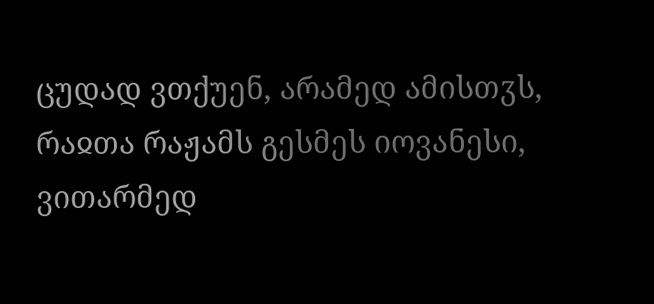ცუდად ვთქუენ, არამედ ამისთჳს, რაჲთა რაჟამს გესმეს იოვანესი, ვითარმედ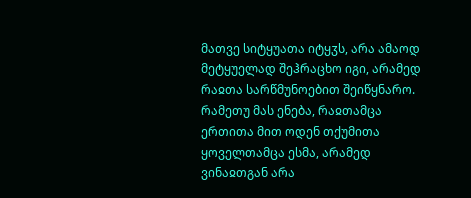მათვე სიტყუათა იტყჳს, არა ამაოდ მეტყუელად შეჰრაცხო იგი, არამედ რაჲთა სარწმუნოებით შეიწყნარო. რამეთუ მას ენება, რაჲთამცა ერთითა მით ოდენ თქუმითა ყოველთამცა ესმა, არამედ ვინაჲთგან არა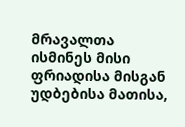მრავალთა ისმინეს მისი ფრიადისა მისგან უდბებისა მათისა,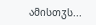ამისთჳს...